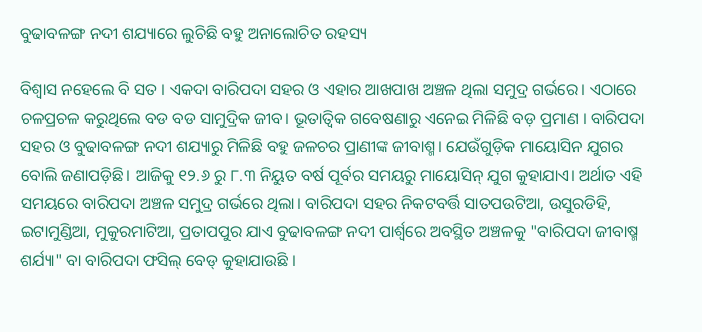ବୁଢାବଳଙ୍ଗ ନଦୀ ଶଯ୍ୟାରେ ଲୁଚିଛି ବହୁ ଅନାଲୋଚିତ ରହସ୍ୟ

ବିଶ୍ୱାସ ନହେଲେ ବି ସତ । ଏକଦା ବାରିପଦା ସହର ଓ ଏହାର ଆଖପାଖ ଅଞ୍ଚଳ ଥିଲା ସମୁଦ୍ର ଗର୍ଭରେ। ଏଠାରେ ଚଳପ୍ରଚଳ କରୁଥିଲେ ବଡ ବଡ ସାମୁଦ୍ରିକ ଜୀବ। ଭୂତାତ୍ବିକ ଗବେଷଣାରୁ ଏନେଇ ମିଳିଛି ବଡ଼ ପ୍ରମାଣ । ବାରିପଦା ସହର ଓ ବୁଢାବଳଙ୍ଗ ନଦୀ ଶଯ୍ୟାରୁ ମିଳିଛି ବହୁ ଜଳଚର ପ୍ରାଣୀଙ୍କ ଜୀବାଶ୍ମ। ଯେଉଁଗୁଡ଼ିକ ମାୟୋସିନ ଯୁଗର ବୋଲି ଜଣାପଡ଼ିଛି। ଆଜିକୁ ୧୨.୬ ରୁ ୮.୩ ନିୟୁତ ବର୍ଷ ପୂର୍ବର ସମୟରୁ ମାୟୋସିନ୍ ଯୁଗ କୁହାଯାଏ। ଅର୍ଥାତ ଏହି ସମୟରେ ବାରିପଦା ଅଞ୍ଚଳ ସମୁଦ୍ର ଗର୍ଭରେ ଥିଲା। ବାରିପଦା ସହର ନିକଟବର୍ତ୍ତି ସାତପଉଟିଆ, ଉସୁରଡିହି, ଇଟାମୁଣ୍ଡିଆ, ମୁକୁରମାଟିଆ, ପ୍ରତାପପୁର ଯାଏ ବୁଢାବଳଙ୍ଗ ନଦୀ ପାର୍ଶ୍ଵରେ ଅବସ୍ଥିତ ଅଞ୍ଚଳକୁ "ବାରିପଦା ଜୀବାଷ୍ମ ଶର୍ଯ୍ୟା" ବା ବାରିପଦା ଫସିଲ୍ ବେଡ୍ କୁହାଯାଉଛି ।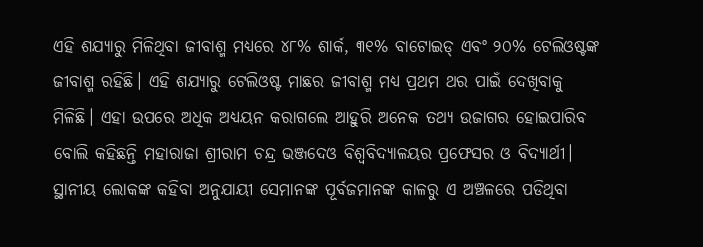ଏହି ଶଯ୍ୟାରୁ ମିଳିଥିବା ଜୀବାଶ୍ମ ମଧ୍ୟରେ ୪୮% ଶାର୍କ, ୩୧% ବାଟୋଇଡ୍ ଏବଂ ୨୦% ଟେଲିଓଷ୍ଟଙ୍କ ଜୀବାଶ୍ମ ରହିଛି। ଏହି ଶଯ୍ୟାରୁ ଟେଲିଓଷ୍ଟ ମାଛର ଜୀବାଶ୍ମ ମଧ୍ୟ ପ୍ରଥମ ଥର ପାଇଁ ଦେଖିବାକୁ ମିଳିଛି। ଏହା ଉପରେ ଅଧିକ ଅଧ୍ୟୟନ କରାଗଲେ ଆହୁରି ଅନେକ ତଥ୍ୟ ଉଜାଗର ହୋଇପାରିବ ବୋଲି କହିଛନ୍ତି ମହାରାଜା ଶ୍ରୀରାମ ଚନ୍ଦ୍ର ଭଞ୍ଜଦେଓ ବିଶ୍ବବିଦ୍ୟାଳୟର ପ୍ରଫେସର ଓ ବିଦ୍ୟାର୍ଥୀ। ସ୍ଥାନୀୟ ଲୋକଙ୍କ କହିବା ଅନୁଯାୟୀ ସେମାନଙ୍କ ପୂର୍ବଜମାନଙ୍କ କାଳରୁ ଏ ଅଞ୍ଚଳରେ ପଡିଥିବା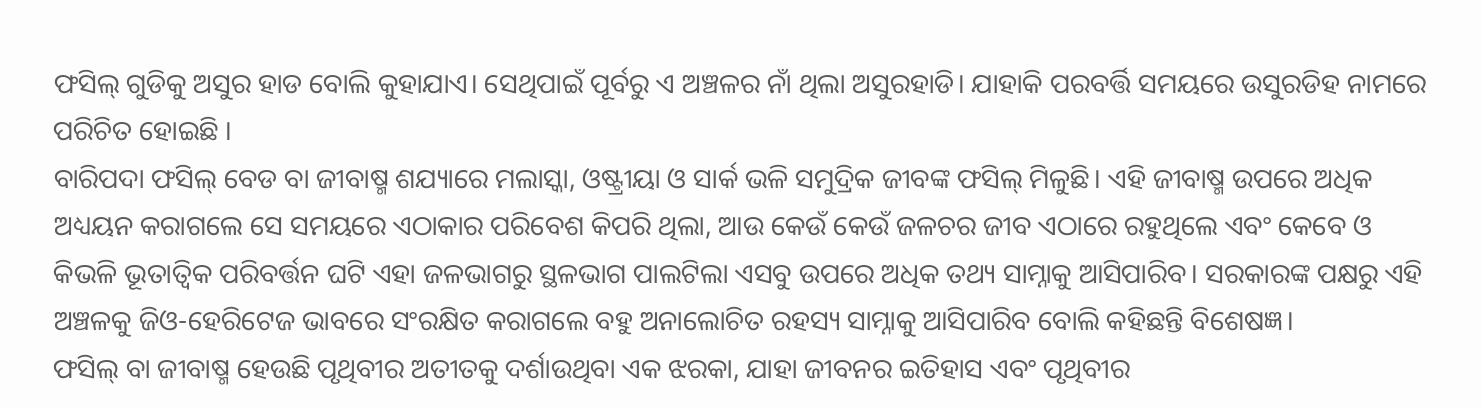ଫସିଲ୍ ଗୁଡିକୁ ଅସୁର ହାଡ ବୋଲି କୁହାଯାଏ। ସେଥିପାଇଁ ପୂର୍ବରୁ ଏ ଅଞ୍ଚଳର ନାଁ ଥିଲା ଅସୁରହାଡି। ଯାହାକି ପରବର୍ତ୍ତି ସମୟରେ ଉସୁରଡିହ ନାମରେ ପରିଚିତ ହୋଇଛି ।
ବାରିପଦା ଫସିଲ୍ ବେଡ ବା ଜୀବାଷ୍ମ ଶଯ୍ୟାରେ ମଲାସ୍କା, ଓଷ୍ଟ୍ରୀୟା ଓ ସାର୍କ ଭଳି ସମୁଦ୍ରିକ ଜୀବଙ୍କ ଫସିଲ୍ ମିଳୁଛି। ଏହି ଜୀବାଷ୍ମ ଉପରେ ଅଧିକ ଅଧ୍ୟୟନ କରାଗଲେ ସେ ସମୟରେ ଏଠାକାର ପରିବେଶ କିପରି ଥିଲା, ଆଉ କେଉଁ କେଉଁ ଜଳଚର ଜୀବ ଏଠାରେ ରହୁଥିଲେ ଏବଂ କେବେ ଓ କିଭଳି ଭୂତାତ୍ୱିକ ପରିବର୍ତ୍ତନ ଘଟି ଏହା ଜଳଭାଗରୁ ସ୍ଥଳଭାଗ ପାଲଟିଲା ଏସବୁ ଉପରେ ଅଧିକ ତଥ୍ୟ ସାମ୍ନାକୁ ଆସିପାରିବ। ସରକାରଙ୍କ ପକ୍ଷରୁ ଏହି ଅଞ୍ଚଳକୁ ଜିଓ-ହେରିଟେଜ ଭାବରେ ସଂରକ୍ଷିତ କରାଗଲେ ବହୁ ଅନାଲୋଚିତ ରହସ୍ୟ ସାମ୍ନାକୁ ଆସିପାରିବ ବୋଲି କହିଛନ୍ତି ବିଶେଷଜ୍ଞ।
ଫସିଲ୍ ବା ଜୀବାଷ୍ମ ହେଉଛି ପୃଥିବୀର ଅତୀତକୁ ଦର୍ଶାଉଥିବା ଏକ ଝରକା, ଯାହା ଜୀବନର ଇତିହାସ ଏବଂ ପୃଥିବୀର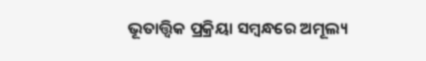ଭୂତାତ୍ତ୍ୱିକ ପ୍ରକ୍ରିୟା ସମ୍ବନ୍ଧରେ ଅମୂଲ୍ୟ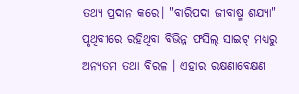ତଥ୍ୟ ପ୍ରଦାନ କରେ। "ବାରିପଦା ଜୀବାଷ୍ମ ଶଯ୍ୟା" ପୃଥିବୀରେ ରହିଥିବା ବିଭିନ୍ନ ଫସିଲ୍ ସାଇଟ୍ ମଧ୍ୟରୁ ଅନ୍ୟତମ ତଥା ବିରଳ । ଏହାର ରକ୍ଷଣାବେକ୍ଷଣ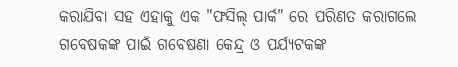କରାଯିବା ସହ ଏହାକୁ ଏକ "ଫସିଲ୍ ପାର୍କ" ରେ ପରିଣତ କରାଗଲେ ଗବେଷକଙ୍କ ପାଇଁ ଗବେଷଣା କେନ୍ଦ୍ର ଓ ପର୍ଯ୍ୟଟକଙ୍କ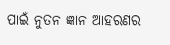ପାଇଁ ନୁତନ ଜ୍ଞାନ ଆହରଣର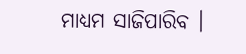ମାଧ୍ୟମ ସାଜିପାରିବ ।